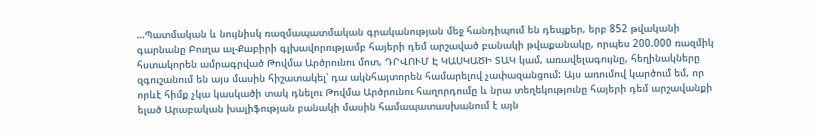…Պատմական և նույնիսկ ռազմապատմական գրականության մեջ հանդիպում են դեպքեր, երբ 852 թվականի գարնանը Բուղա ալ-Քաբիրի գլխավորությամբ հայերի դեմ արշաված բանակի թվաքանակը, որպես 200.000 ռազմիկ հստակորեն ամրագրված Թովմա Արծրունու մոտ, ԴՐՎՈՒՄ Է ԿԱՍԿԱԾԻ ՏԱԿ կամ, առավելագույնը, հեղինակները զգուշանում են այս մասին հիշատակել՝ դա ակնհայտորեն համարելով չափազանցում: Այս առումով կարծում եմ, որ որևէ հիմք չկա կասկածի տակ դնելու Թովմա Արծրունու հաղորդումը և նրա տեղեկությունը հայերի դեմ արշավանքի ելած Արաբական խալիֆության բանակի մասին համապատասխանում է այն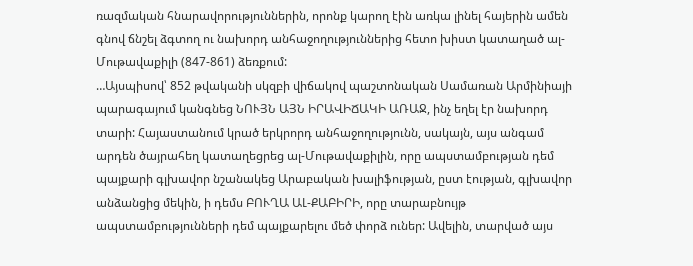ռազմական հնարավորություններին, որոնք կարող էին առկա լինել հայերին ամեն գնով ճնշել ձգտող ու նախորդ անհաջողություններից հետո խիստ կատաղած ալ-Մութավաքիլի (847-861) ձեռքում:
…Այսպիսով՝ 852 թվականի սկզբի վիճակով պաշտոնական Սամառան Արմինիայի պարագայում կանգնեց ՆՈՒՅՆ ԱՅՆ ԻՐԱՎԻՃԱԿԻ ԱՌԱՋ, ինչ եղել էր նախորդ տարի: Հայաստանում կրած երկրորդ անհաջողությունն, սակայն, այս անգամ արդեն ծայրահեղ կատաղեցրեց ալ-Մութավաքիլին, որը ապստամբության դեմ պայքարի գլխավոր նշանակեց Արաբական խալիֆության, ըստ էության, գլխավոր անձանցից մեկին, ի դեմս ԲՈՒՂԱ ԱԼ-ՔԱԲԻՐԻ, որը տարաբնույթ ապստամբությունների դեմ պայքարելու մեծ փորձ ուներ: Ավելին, տարված այս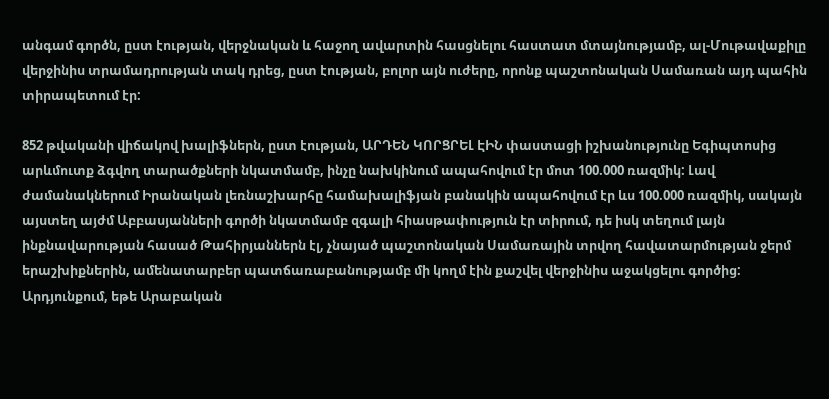անգամ գործն, ըստ էության, վերջնական և հաջող ավարտին հասցնելու հաստատ մտայնությամբ, ալ-Մութավաքիլը վերջինիս տրամադրության տակ դրեց, ըստ էության, բոլոր այն ուժերը, որոնք պաշտոնական Սամառան այդ պահին տիրապետում էր:

852 թվականի վիճակով խալիֆներն, ըստ էության, ԱՐԴԵՆ ԿՈՐՑՐԵԼ ԷԻՆ փաստացի իշխանությունը Եգիպտոսից արևմուտք ձգվող տարածքների նկատմամբ, ինչը նախկինում ապահովում էր մոտ 100.000 ռազմիկ: Լավ ժամանակներում Իրանական լեռնաշխարհը համախալիֆյան բանակին ապահովում էր ևս 100.000 ռազմիկ, սակայն այստեղ այժմ Աբբասյանների գործի նկատմամբ զգալի հիասթափություն էր տիրում, դե իսկ տեղում լայն ինքնավարության հասած Թահիրյաններն էլ, չնայած պաշտոնական Սամառային տրվող հավատարմության ջերմ երաշխիքներին, ամենատարբեր պատճառաբանությամբ մի կողմ էին քաշվել վերջինիս աջակցելու գործից: Արդյունքում, եթե Արաբական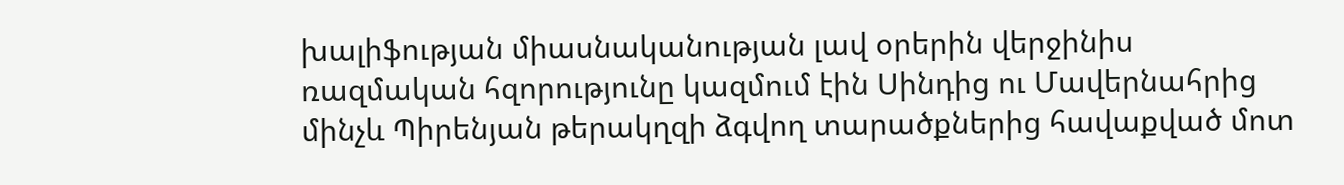խալիֆության միասնականության լավ օրերին վերջինիս ռազմական հզորությունը կազմում էին Սինդից ու Մավերնահրից մինչև Պիրենյան թերակղզի ձգվող տարածքներից հավաքված մոտ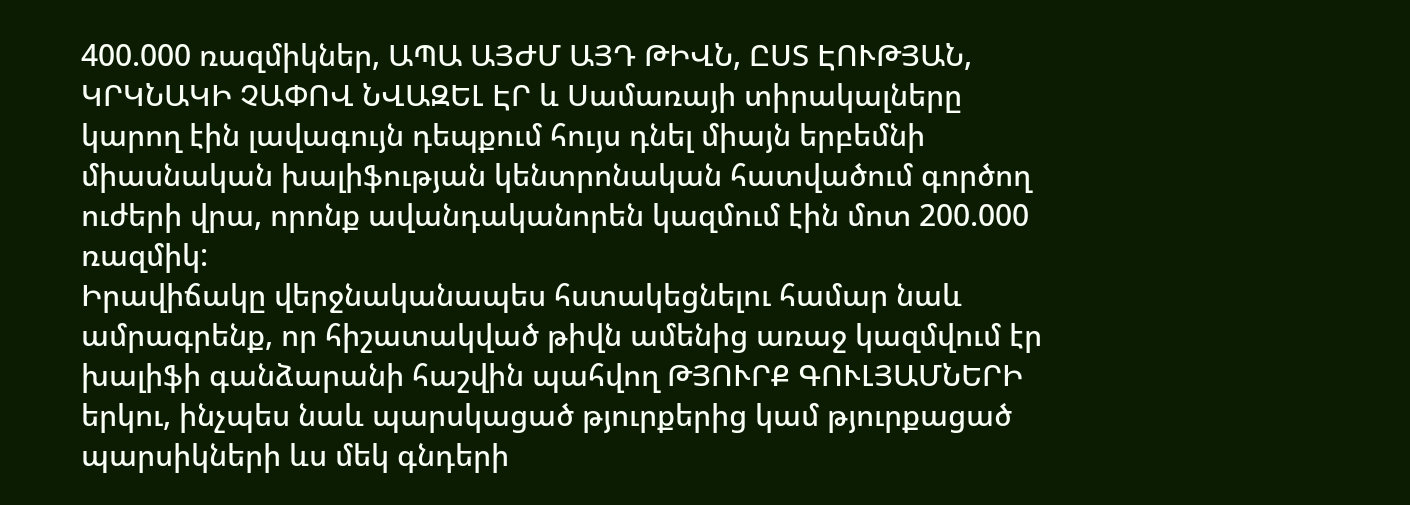400.000 ռազմիկներ, ԱՊԱ ԱՅԺՄ ԱՅԴ ԹԻՎՆ, ԸՍՏ ԷՈՒԹՅԱՆ, ԿՐԿՆԱԿԻ ՉԱՓՈՎ ՆՎԱԶԵԼ ԷՐ և Սամառայի տիրակալները կարող էին լավագույն դեպքում հույս դնել միայն երբեմնի միասնական խալիֆության կենտրոնական հատվածում գործող ուժերի վրա, որոնք ավանդականորեն կազմում էին մոտ 200.000 ռազմիկ:
Իրավիճակը վերջնականապես հստակեցնելու համար նաև ամրագրենք, որ հիշատակված թիվն ամենից առաջ կազմվում էր խալիֆի գանձարանի հաշվին պահվող ԹՅՈՒՐՔ ԳՈՒԼՅԱՄՆԵՐԻ երկու, ինչպես նաև պարսկացած թյուրքերից կամ թյուրքացած պարսիկների ևս մեկ գնդերի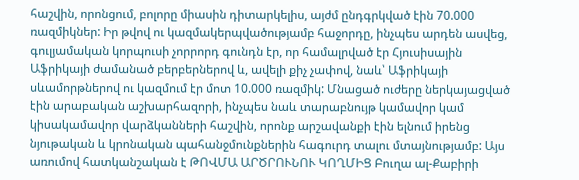հաշվին, որոնցում, բոլորը միասին դիտարկելիս, այժմ ընդգրկված էին 70.000 ռազմիկներ: Իր թվով ու կազմակերպվածությամբ հաջորդը, ինչպես արդեն ասվեց, գուլյամական կորպուսի չորրորդ գունդն էր, որ համալրված էր Հյուսիսային Աֆրիկայի ժամանած բերբերներով և, ավելի քիչ չափով, նաև՝ Աֆրիկայի սևամորթներով ու կազմում էր մոտ 10.000 ռազմիկ: Մնացած ուժերը ներկայացված էին արաբական աշխարհազորի, ինչպես նաև տարաբնույթ կամավոր կամ կիսակամավոր վարձկանների հաշվին, որոնք արշավանքի էին ելնում իրենց նյութական և կրոնական պահանջմունքներին հագուրդ տալու մտայնությամբ: Այս առումով հատկանշական է ԹՈՎՄԱ ԱՐԾՐՈՒՆՈՒ ԿՈՂՄԻՑ Բուղա ալ-Քաբիրի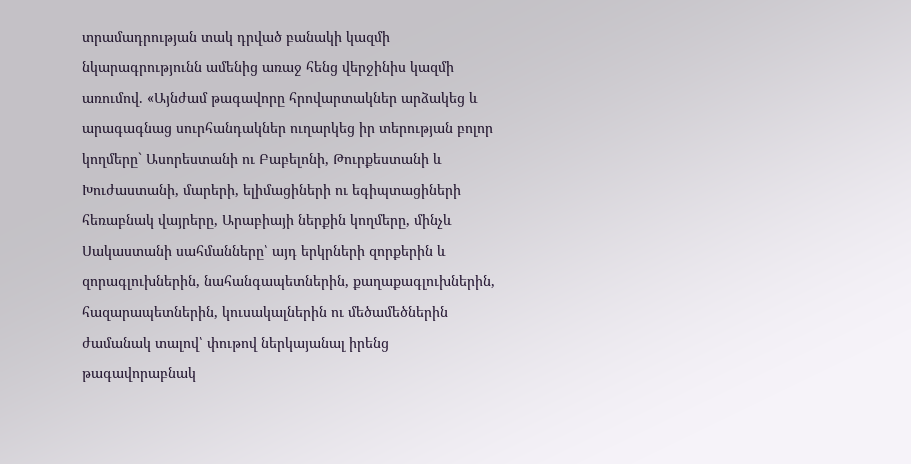տրամադրության տակ դրված բանակի կազմի նկարագրությունն ամենից առաջ հենց վերջինիս կազմի առումով. «Այնժամ թագավորը հրովարտակներ արձակեց և արագագնաց սուրհանդակներ ուղարկեց իր տերության բոլոր կողմերը` Ասորեստանի ու Բաբելոնի, Թուրքեստանի և Խուժաստանի, մարերի, ելիմացիների ու եգիպտացիների հեռաբնակ վայրերը, Արաբիայի ներքին կողմերը, մինչև Սակաստանի սահմանները՝ այդ երկրների զորքերին և զորագլուխներին, նահանգապետներին, քաղաքագլուխներին, հազարապետներին, կուսակալներին ու մեծամեծներին ժամանակ տալով՝ փութով ներկայանալ իրենց թագավորաբնակ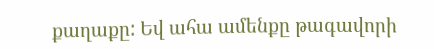քաղաքը: Եվ ահա ամենքը թագավորի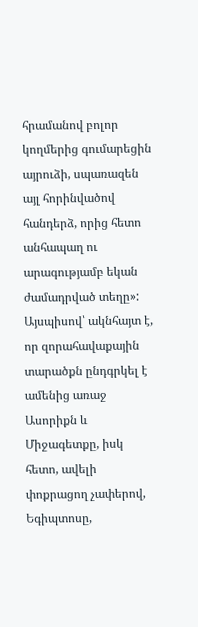հրամանով բոլոր կողմերից գումարեցին այրուձի, սպառազեն այլ հորինվածով հանդերձ, որից հետո անհապաղ ու արագությամբ եկան ժամադրված տեղը»: Այսպիսով՝ ակնհայտ է, որ զորահավաքային տարածքն ընդգրկել է ամենից առաջ Ասորիքն և Միջագետքը, իսկ հետո, ավելի փոքրացող չափերով, Եգիպտոսը,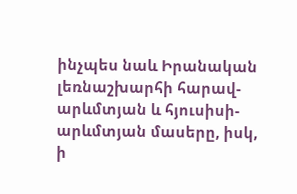ինչպես նաև Իրանական լեռնաշխարհի հարավ-արևմտյան և հյուսիսի-արևմտյան մասերը, իսկ, ի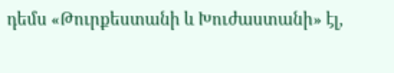դեմս «Թուրքեստանի և Խուժաստանի» էլ,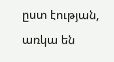ըստ էության, առկա են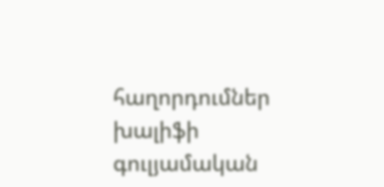հաղորդումներ խալիֆի գուլյամական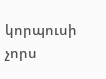կորպուսի չորս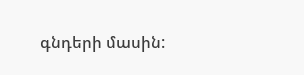գնդերի մասին: